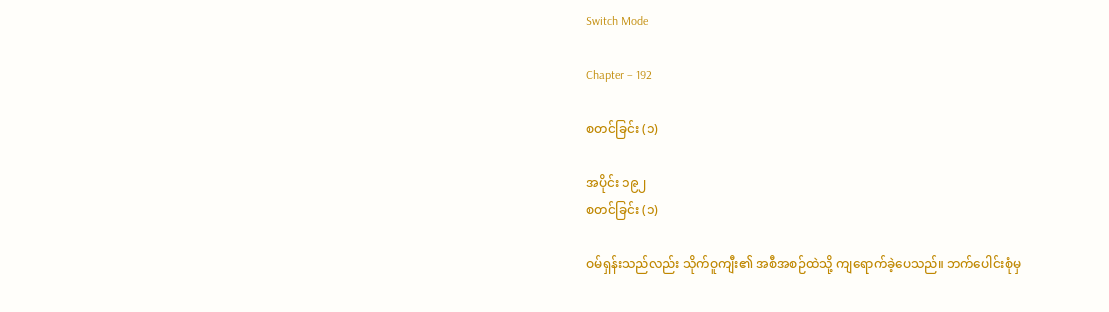Switch Mode

Chapter – 192

စတင်ခြင်း (၁)

အပိုင်း ၁၉၂
စတင်ခြင်း (၁)

ဝမ်ရှန်းသည်လည်း သိုက်ဝူကျီး၏ အစီအစဉ်ထဲသို့ ကျရောက်ခဲ့ပေသည်။ ဘက်ပေါင်းစုံမှ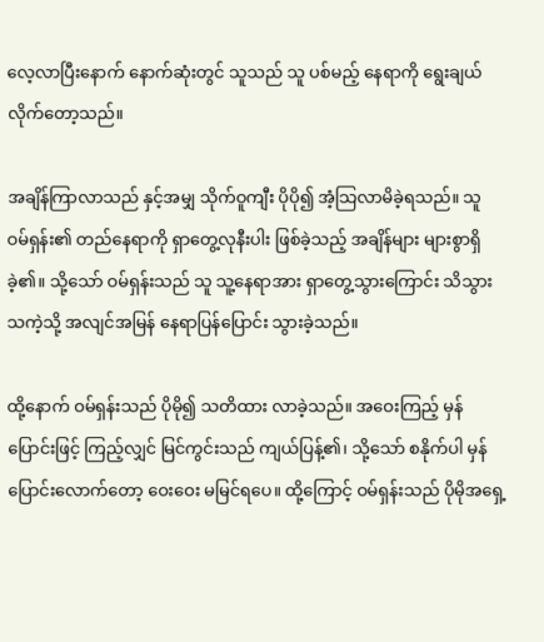လေ့လာပြီးနောက် နောက်ဆုံးတွင် သူသည် သူ ပစ်မည့် နေရာကို ရွေးချယ် လိုက်တော့သည်။

အချိန်ကြာလာသည် နှင့်အမျှ သိုက်ဝူကျီး ပိုပို၍ အံ့သြလာမိခဲ့ရသည်။ သူ ဝမ်ရှန်း၏ တည်နေရာကို ရှာတွေ့လုနီးပါး ဖြစ်ခဲ့သည့် အချိန်များ များစွာရှိခဲ့၏။ သို့သော် ဝမ်ရှန်းသည် သူ သူ့နေရာအား ရှာတွေ့သွားကြောင်း သိသွားသကဲ့သို့ အလျင်အမြန် နေရာပြန်ပြောင်း သွားခဲ့သည်။

ထို့နောက် ဝမ်ရှန်းသည် ပိုမို၍ သတိထား လာခဲ့သည်။ အဝေးကြည့် မှန်ပြောင်းဖြင့် ကြည့်လျှင် မြင်ကွင်းသည် ကျယ်ပြန့်၏၊ သို့သော် စနိုက်ပါ မှန်ပြောင်းလောက်တော့ ဝေးဝေး မမြင်ရပေ။ ထို့ကြောင့် ဝမ်ရှန်းသည် ပိုမိုအရှေ့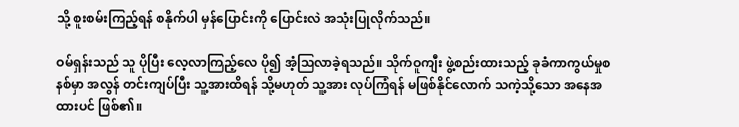သို့ စူးစမ်းကြည့်ရန် စနိုက်ပါ မှန်ပြောင်းကို ပြောင်းလဲ အသုံးပြုလိုက်သည်။

ဝမ်ရှန်းသည် သူ ပိုပြီး လေ့လာကြည့်လေ ပို၍ အံ့သြလာခဲ့ရသည်။ သိုက်ဝူကျီး ဖွဲ့စည်းထားသည့် ခုခံကာကွယ်မှုစနစ်မှာ အလွန် တင်းကျပ်ပြီး သူ့အားထိရန် သို့မဟုတ် သူ့အား လုပ်ကြံရန် မဖြစ်နိုင်လောက် သကဲ့သို့သော အနေအထားပင် ဖြစ်၏။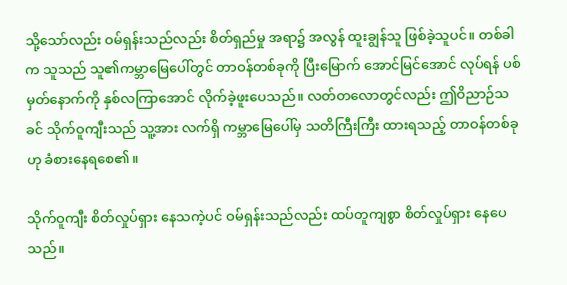သို့သော်လည်း ဝမ်ရှန်းသည်လည်း စိတ်ရှည်မှု အရာ၌ အလွန် ထူးချွန်သူ ဖြစ်ခဲ့သူပင်။ တစ်ခါက သူသည် သူ၏ကမ္ဘာမြေပေါ်တွင် တာဝန်တစ်ခုကို ပြီးမြောက် အောင်မြင်အောင် လုပ်ရန် ပစ်မှတ်နောက်ကို နှစ်လကြာအောင် လိုက်ခဲ့ဖူးပေသည်။ လတ်တလောတွင်လည်း ဤဝိညာဉ်သခင် သိုက်ဝူကျီးသည် သူ့အား လက်ရှိ ကမ္ဘာမြေပေါ်မှ သတိကြီးကြီး ထားရသည့် တာဝန်တစ်ခုဟု ခံစားနေရစေ၏။

သိုက်ဝူကျီး စိတ်လှုပ်ရှား နေသကဲ့ပင် ဝမ်ရှန်းသည်လည်း ထပ်တူကျစွာ စိတ်လှုပ်ရှား နေပေသည်။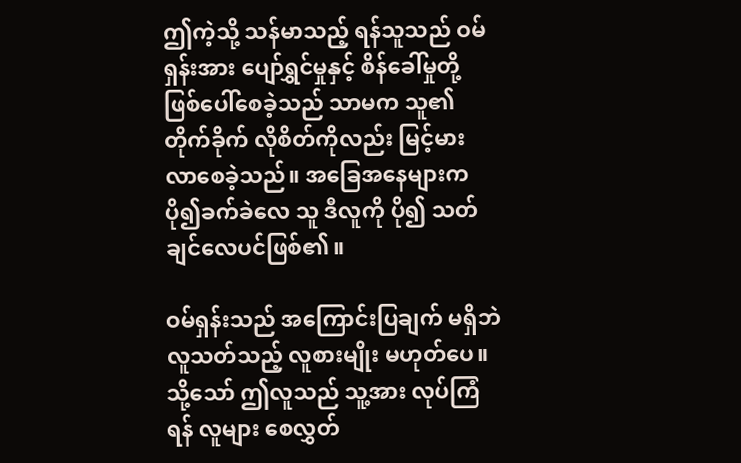ဤကဲ့သို့ သန်မာသည့် ရန်သူသည် ဝမ်ရှန်းအား ပျော်ရွှင်မှုနှင့် စိန်ခေါ်မှုတို့ ဖြစ်ပေါ်စေခဲ့သည် သာမက သူ၏တိုက်ခိုက် လိုစိတ်ကိုလည်း မြင့်မား လာစေခဲ့သည်။ အခြေအနေများက ပို၍ခက်ခဲလေ သူ ဒီလူကို ပို၍ သတ်ချင်လေပင်ဖြစ်၏။

ဝမ်ရှန်းသည် အကြောင်းပြချက် မရှိဘဲ လူသတ်သည့် လူစားမျိုး မဟုတ်ပေ။ သို့သော် ဤလူသည် သူ့အား လုပ်ကြံရန် လူများ စေလွှတ်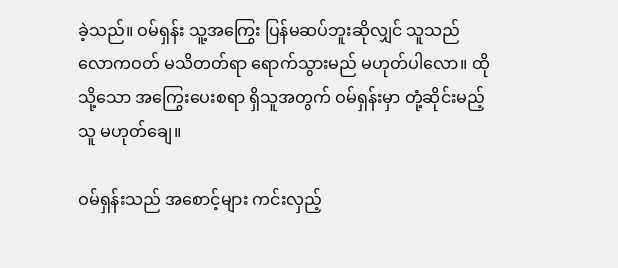ခဲ့သည်။ ဝမ်ရှန်း သူ့အကြွေး ပြန်မဆပ်ဘူးဆိုလျှင် သူသည် လောကဝတ် မသိတတ်ရာ ရောက်သွားမည် မဟုတ်ပါလော။ ထိုသို့သော အကြွေးပေးစရာ ရှိသူအတွက် ဝမ်ရှန်းမှာ တုံ့ဆိုင်းမည့်သူ မဟုတ်ချေ။

ဝမ်ရှန်းသည် အစောင့်များ ကင်းလှည့်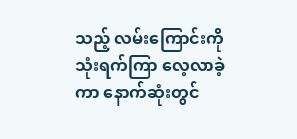သည့် လမ်းကြောင်းကို သုံးရက်ကြာ လေ့လာခဲ့ကာ နောက်ဆုံးတွင်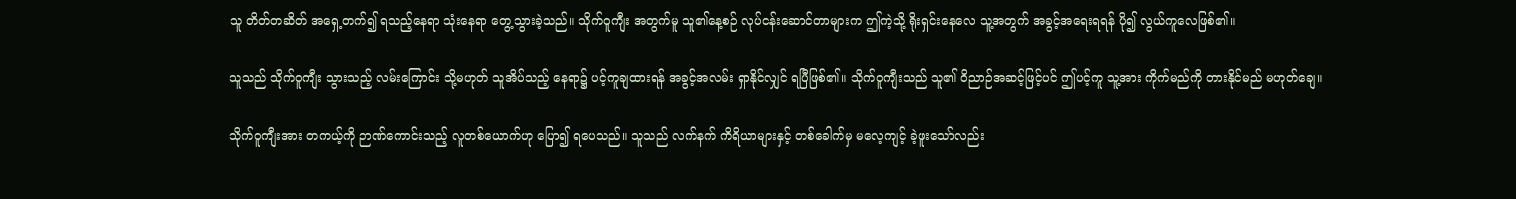သူ တိတ်တဆိတ် အရှေ့တက်၍ ရသည့်နေရာ သုံးနေရာ တွေ့သွားခဲ့သည်။ သိုက်ဝူကျီး အတွက်မူ သူ၏နေ့စဉ် လုပ်ငန်းဆောင်တာများက ဤကဲ့သို့ ရိုးရှင်းနေလေ သူ့အတွက် အခွင့်အရေးရရန် ပို၍ လွယ်ကူလေဖြစ်၏။

သူသည် သိုက်ဝူကျီး သွားသည့် လမ်းကြောင်း သို့မဟုတ် သူအိပ်သည့် နေရာ၌ ပင့်ကူချထားရန် အခွင့်အလမ်း ရှာနိုင်လျှင် ရပြီဖြစ်၏။ သိုက်ဝူကျီးသည် သူ၏ ဝိညာဉ်အဆင့်ဖြင့်ပင် ဤပင့်ကူ သူ့အား ကိုက်မည်ကို တားနိုင်မည် မဟုတ်ချေ။

သိုက်ဝူကျီးအား တကယ့်ကို ဉာဏ်ကောင်းသည့် လူတစ်ယောက်ဟု ပြော၍ ရပေသည်။ သူသည် လက်နက် ကိရိယာများနှင့် တစ်ခေါက်မှ မလေ့ကျင့် ခဲ့ဖူးသော်လည်း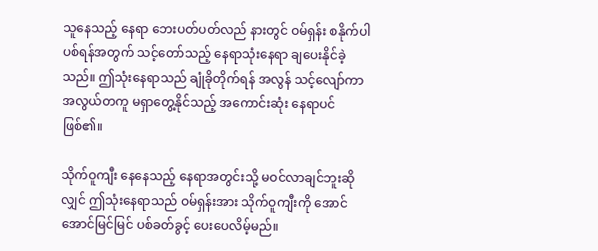သူနေသည့် နေရာ ဘေးပတ်ပတ်လည် နားတွင် ဝမ်ရှန်း စနိုက်ပါ ပစ်ရန်အတွက် သင့်တော်သည့် နေရာသုံးနေရာ ချပေးနိုင်ခဲ့သည်။ ဤသုံးနေရာသည် ချုံခိုတိုက်ရန် အလွန် သင့်လျော်ကာ အလွယ်တကူ မရှာတွေ့နိုင်သည့် အကောင်းဆုံး နေရာပင်ဖြစ်၏။

သိုက်ဝူကျီး နေနေသည့် နေရာအတွင်းသို့ မဝင်လာချင်ဘူးဆိုလျှင် ဤသုံးနေရာသည် ဝမ်ရှန်းအား သိုက်ဝူကျီးကို အောင်အောင်မြင်မြင် ပစ်ခတ်ခွင့် ပေးပေလိမ့်မည်။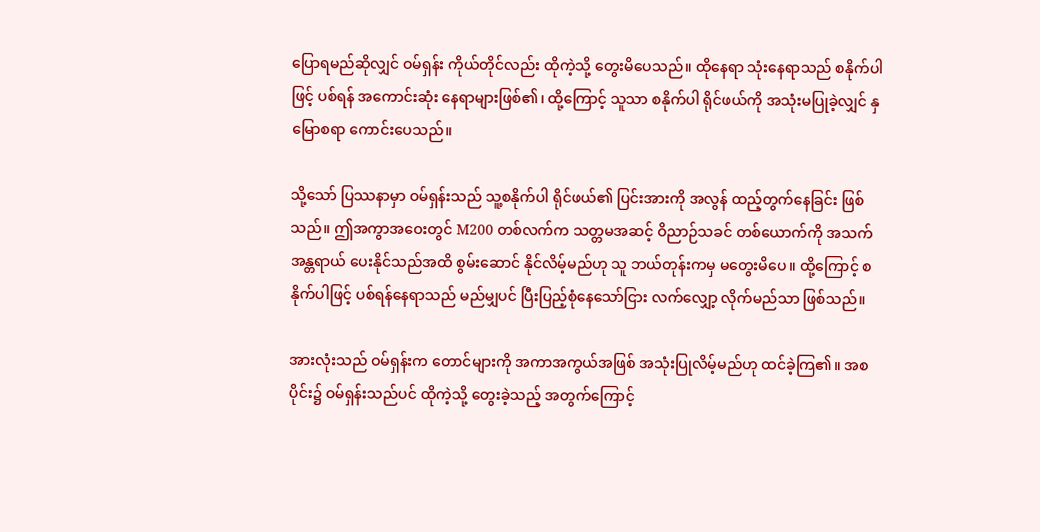ပြောရမည်ဆိုလျှင် ဝမ်ရှန်း ကိုယ်တိုင်လည်း ထိုကဲ့သို့ တွေးမိပေသည်။ ထိုနေရာ သုံးနေရာသည် စနိုက်ပါဖြင့် ပစ်ရန် အကောင်းဆုံး နေရာများဖြစ်၏၊ ထို့ကြောင့် သူသာ စနိုက်ပါ ရိုင်ဖယ်ကို အသုံးမပြုခဲ့လျှင် နှမြောစရာ ကောင်းပေသည်။

သို့သော် ပြဿနာမှာ ဝမ်ရှန်းသည် သူ့စနိုက်ပါ ရိုင်ဖယ်၏ ပြင်းအားကို အလွန် ထည့်တွက်နေခြင်း ဖြစ်သည်။ ဤအကွာအဝေးတွင် M200 တစ်လက်က သတ္တမအဆင့် ဝိညာဉ်သခင် တစ်ယောက်ကို အသက်အန္တရာယ် ပေးနိုင်သည်အထိ စွမ်းဆောင် နိုင်လိမ့်မည်ဟု သူ ဘယ်တုန်းကမှ မတွေးမိပေ။ ထို့ကြောင့် စနိုက်ပါဖြင့် ပစ်ရန်နေရာသည် မည်မျှပင် ပြီးပြည့်စုံနေသော်ငြား လက်လျှော့ လိုက်မည်သာ ဖြစ်သည်။

အားလုံးသည် ဝမ်ရှန်းက တောင်များကို အကာအကွယ်အဖြစ် အသုံးပြုလိမ့်မည်ဟု ထင်ခဲ့ကြ၏။ အစပိုင်း၌ ဝမ်ရှန်းသည်ပင် ထိုကဲ့သို့ တွေးခဲ့သည့် အတွက်ကြောင့်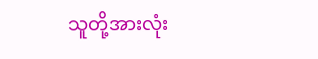သူတို့အားလုံး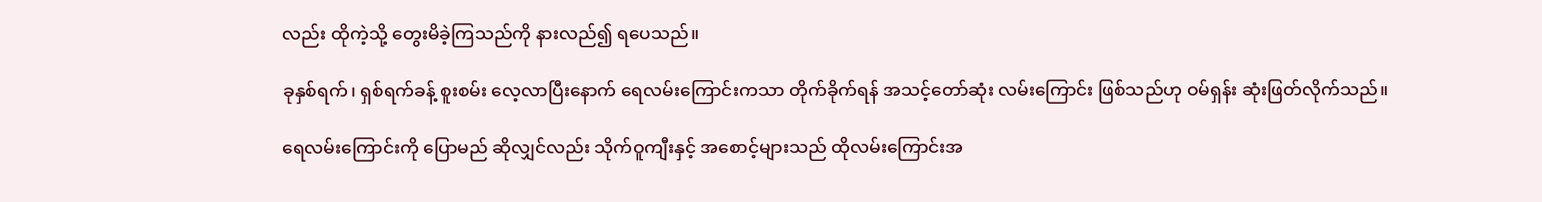လည်း ထိုကဲ့သို့ တွေးမိခဲ့ကြသည်ကို နားလည်၍ ရပေသည်။

ခုနှစ်ရက်၊ ရှစ်ရက်ခန့် စူးစမ်း လေ့လာပြီးနောက် ရေလမ်းကြောင်းကသာ တိုက်ခိုက်ရန် အသင့်တော်ဆုံး လမ်းကြောင်း ဖြစ်သည်ဟု ဝမ်ရှန်း ဆုံးဖြတ်လိုက်သည်။

ရေလမ်းကြောင်းကို ပြောမည် ဆိုလျှင်လည်း သိုက်ဝူကျီးနှင့် အစောင့်များသည် ထိုလမ်းကြောင်းအ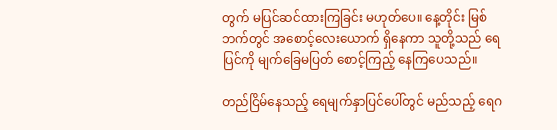တွက် မပြင်ဆင်ထားကြခြင်း မဟုတ်ပေ။ နေ့တိုင်း မြစ်ဘက်တွင် အစောင့်လေးယောက် ရှိနေကာ သူတို့သည် ရေပြင်ကို မျက်ခြေမပြတ် စောင့်ကြည့် နေကြပေသည်။

တည်ငြိမ်နေသည့် ရေမျက်နှာပြင်ပေါ်တွင် မည်သည့် ရေဂ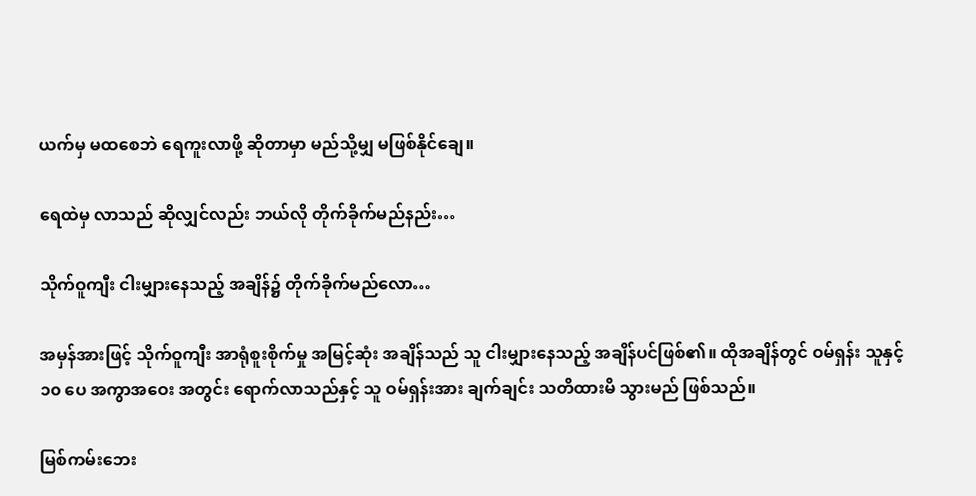ယက်မှ မထစေဘဲ ရေကူးလာဖို့ ဆိုတာမှာ မည်သို့မျှ မဖြစ်နိုင်ချေ။

ရေထဲမှ လာသည် ဆိုလျှင်လည်း ဘယ်လို တိုက်ခိုက်မည်နည်း…

သိုက်ဝူကျီး ငါးမျှားနေသည့် အချိန်၌ တိုက်ခိုက်မည်လော…

အမှန်အားဖြင့် သိုက်ဝူကျီး အာရုံစူးစိုက်မှု အမြင့်ဆုံး အချိန်သည် သူ ငါးမျှားနေသည့် အချိန်ပင်ဖြစ်၏။ ထိုအချိန်တွင် ဝမ်ရှန်း သူနှင့် ၁၀ ပေ အကွာအဝေး အတွင်း ရောက်လာသည်နှင့် သူ ဝမ်ရှန်းအား ချက်ချင်း သတိထားမိ သွားမည် ဖြစ်သည်။

မြစ်ကမ်းဘေး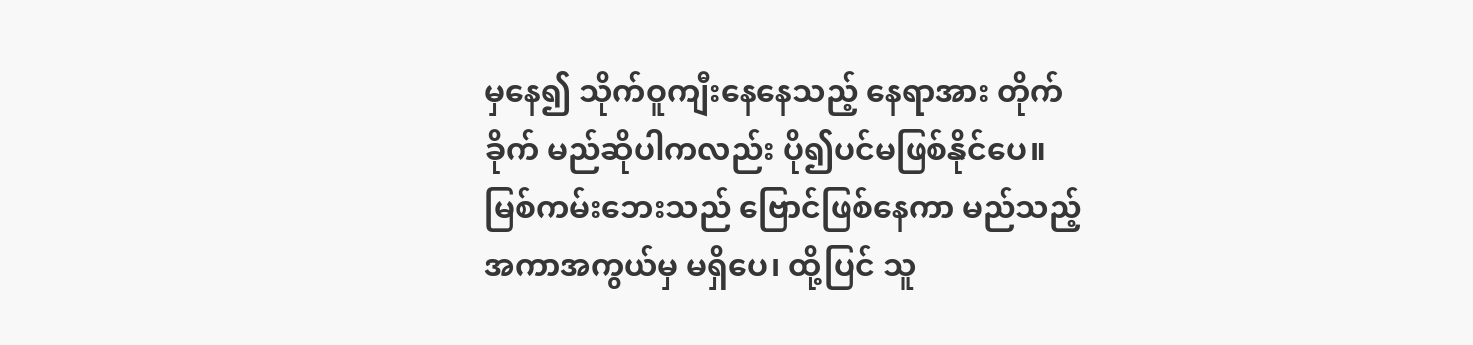မှနေ၍ သိုက်ဝူကျီးနေနေသည့် နေရာအား တိုက်ခိုက် မည်ဆိုပါကလည်း ပို၍ပင်မဖြစ်နိုင်ပေ။ မြစ်ကမ်းဘေးသည် ဗြောင်ဖြစ်နေကာ မည်သည့် အကာအကွယ်မှ မရှိပေ၊ ထို့ပြင် သူ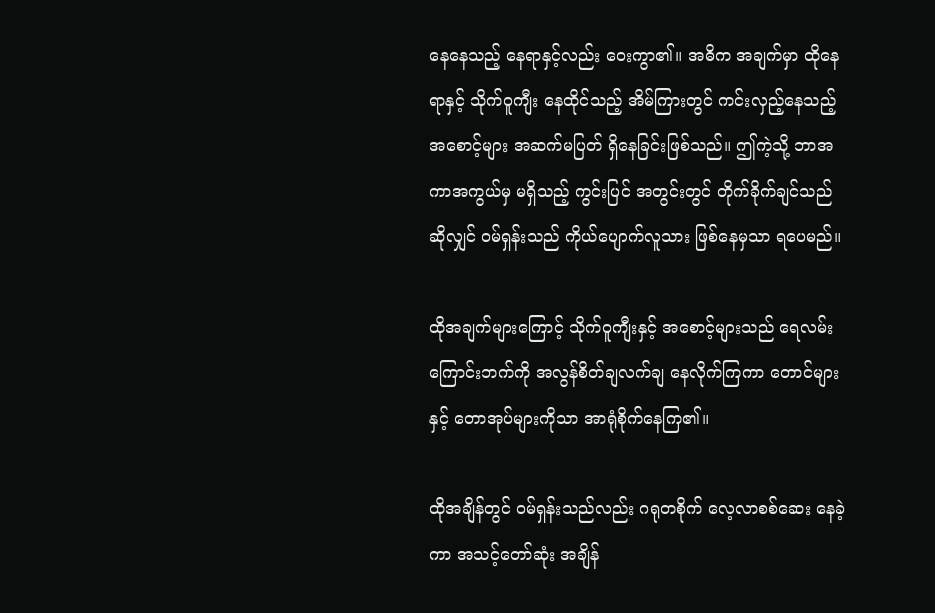နေနေသည့် နေရာနှင့်လည်း ဝေးကွာ၏။ အဓိက အချက်မှာ ထိုနေရာနှင့် သိုက်ဝူကျီး နေထိုင်သည့် အိမ်ကြားတွင် ကင်းလှည့်နေသည့် အစောင့်များ အဆက်မပြတ် ရှိနေခြင်းဖြစ်သည်။ ဤကဲ့သို့ ဘာအကာအကွယ်မှ မရှိသည့် ကွင်းပြင် အတွင်းတွင် တိုက်ခိုက်ချင်သည် ဆိုလျှင် ဝမ်ရှန်းသည် ကိုယ်ပျောက်လူသား ဖြစ်နေမှသာ ရပေမည်။

ထိုအချက်များကြောင့် သိုက်ဝူကျီးနှင့် အစောင့်များသည် ရေလမ်းကြောင်းဘက်ကို အလွန်စိတ်ချလက်ချ နေလိုက်ကြကာ တောင်များနှင့် တောအုပ်များကိုသာ အာရုံစိုက်နေကြ၏။

ထိုအချိန်တွင် ဝမ်ရှန်းသည်လည်း ဂရုတစိုက် လေ့လာစစ်ဆေး နေခဲ့ကာ အသင့်တော်ဆုံး အချိန်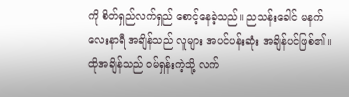ကို စိတ်ရှည်လက်ရှည် စောင့်နေခဲ့သည်။ ညသန်းခေါင် မနက်လေးနာရီ အချိန်သည် လူများ အပင်ပန်းဆုံး အချိန်ပင်ဖြစ်၏။ ထိုအချိန်သည် ဝမ်ရှန်းကဲ့သို့ လက်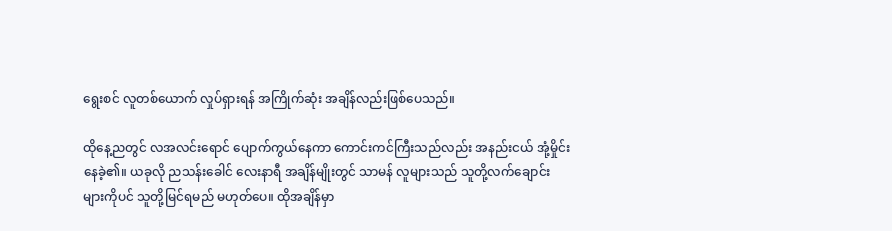ရွေးစင် လူတစ်ယောက် လှုပ်ရှားရန် အကြိုက်ဆုံး အချိန်လည်းဖြစ်ပေသည်။

ထိုနေ့ညတွင် လအလင်းရောင် ပျောက်ကွယ်နေကာ ကောင်းကင်ကြီးသည်လည်း အနည်းငယ် အုံ့မှိုင်းနေခဲ့၏။ ယခုလို ညသန်းခေါင် လေးနာရီ အချိန်မျိုးတွင် သာမန် လူများသည် သူတို့လက်ချောင်းများကိုပင် သူတို့မြင်ရမည် မဟုတ်ပေ။ ထိုအချိန်မှာ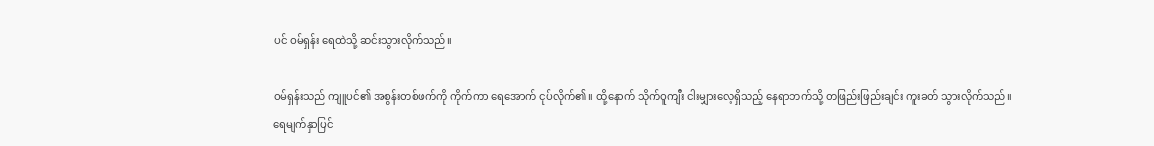ပင် ဝမ်ရှန်း ရေထဲသို့ ဆင်းသွားလိုက်သည်။

ဝမ်ရှန်းသည် ကျူပင်၏ အစွန်းတစ်ဖက်ကို ကိုက်ကာ ရေအောက် ငုပ်လိုက်၏။ ထို့နောက် သိုက်ဝူကျီး ငါးမျှားလေ့ရှိသည့် နေရာဘက်သို့ တဖြည်းဖြည်းချင်း ကူးခတ် သွားလိုက်သည်။ ရေမျက်နှာပြင်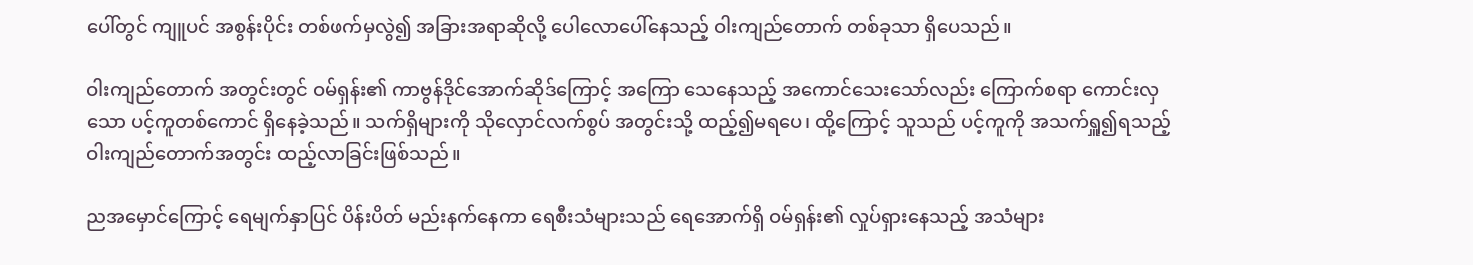ပေါ်တွင် ကျူပင် အစွန်းပိုင်း တစ်ဖက်မှလွဲ၍ အခြားအရာဆိုလို့ ပေါလောပေါ်နေသည့် ဝါးကျည်တောက် တစ်ခုသာ ရှိပေသည်။

ဝါးကျည်တောက် အတွင်းတွင် ဝမ်ရှန်း၏ ကာဗွန်ဒိုင်အောက်ဆိုဒ်ကြောင့် အကြော သေနေသည့် အကောင်သေးသော်လည်း ကြောက်စရာ ကောင်းလှသော ပင့်ကူတစ်ကောင် ရှိနေခဲ့သည်။ သက်ရှိများကို သိုလှောင်လက်စွပ် အတွင်းသို့ ထည့်၍မရပေ၊ ထို့ကြောင့် သူသည် ပင့်ကူကို အသက်ရှူ၍ရသည့် ဝါးကျည်တောက်အတွင်း ထည့်လာခြင်းဖြစ်သည်။

ညအမှောင်ကြောင့် ရေမျက်နှာပြင် ပိန်းပိတ် မည်းနက်နေကာ ရေစီးသံများသည် ရေအောက်ရှိ ဝမ်ရှန်း၏ လှုပ်ရှားနေသည့် အသံများ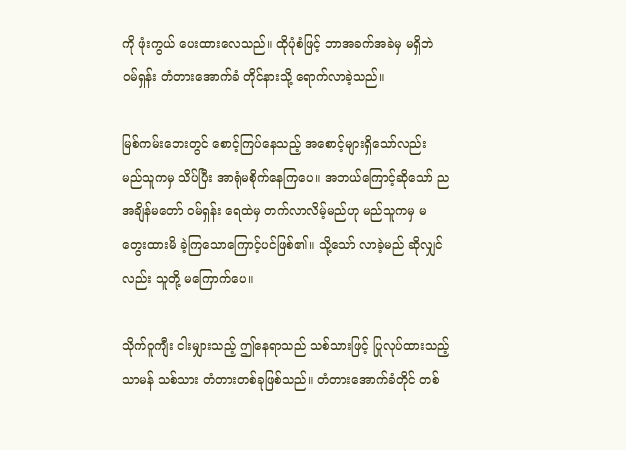ကို ဖုံးကွယ် ပေးထားလေသည်။ ထိုပုံစံဖြင့် ဘာအခက်အခဲမှ မရှိဘဲ ဝမ်ရှန်း တံတားအောက်ခံ တိုင်နားသို့ ရောက်လာခဲ့သည်။

မြစ်ကမ်းဘေးတွင် စောင့်ကြပ်နေသည့် အစောင့်များရှိသော်လည်း မည်သူကမှ သိပ်ပြီး အာရုံမစိုက်နေကြပေ။ အဘယ်ကြောင့်ဆိုသော် ညအချိန်မတော် ဝမ်ရှန်း ရေထဲမှ တက်လာလိမ့်မည်ဟု မည်သူကမှ မတွေးထားမိ ခဲ့ကြသောကြောင့်ပင်ဖြစ်၏။ သို့သော် လာခဲ့မည် ဆိုလျှင်လည်း သူတို့ မကြောက်ပေ။

သိုက်ဝူကျီး ငါးမျှားသည့် ဤနေရာသည် သစ်သားဖြင့် ပြုလုပ်ထားသည့် သာမန် သစ်သား တံတားတစ်ခုဖြစ်သည်။ တံတားအောက်ခံတိုင် တစ်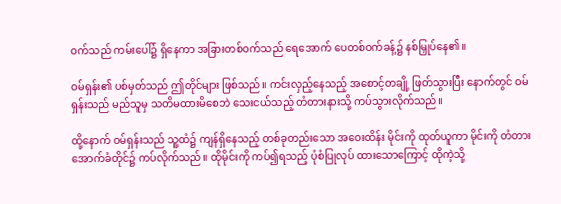ဝက်သည် ကမ်းပေါ်၌ ရှိနေကာ အခြားတစ်ဝက်သည် ရေအောက် ပေတစ်ဝက်ခန့်၌ နစ်မြှုပ်နေ၏။

ဝမ်ရှန်း၏ ပစ်မှတ်သည် ဤတိုင်များ ဖြစ်သည်။ ကင်းလှည့်နေသည့် အစောင့်တချို့ ဖြတ်သွားပြီး နောက်တွင် ဝမ်ရှန်းသည် မည်သူမှ သတိမထားမိစေဘဲ သေးငယ်သည့် တံတားနားသို့ ကပ်သွားလိုက်သည်။

ထို့နောက် ဝမ်ရှန်းသည် သူ့ထံ၌ ကျန်ရှိနေသည့် တစ်ခုတည်းသော အဝေးထိန်း မိုင်းကို ထုတ်ယူကာ မိုင်းကို တံတားအောက်ခံတိုင်၌ ကပ်လိုက်သည်။ ထိုမိုင်းကို ကပ်၍ရသည့် ပုံစံပြုလုပ် ထားသောကြောင့် ထိုကဲ့သို့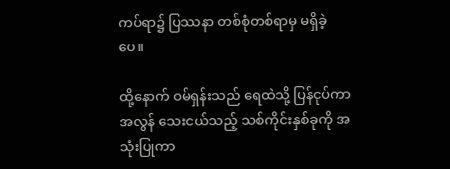ကပ်ရာ၌ ပြဿနာ တစ်စုံတစ်ရာမှ မရှိခဲ့ပေ။

ထို့နောက် ဝမ်ရှန်းသည် ရေထဲသို့ ပြန်ငုပ်ကာ အလွန် သေးငယ်သည့် သစ်ကိုင်းနှစ်ခုကို အသုံးပြုကာ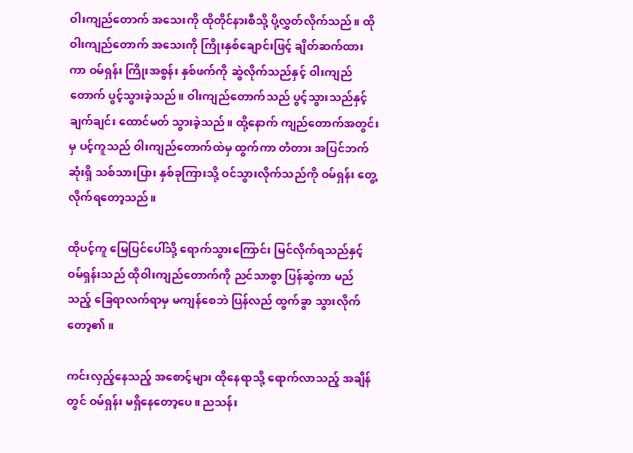ဝါးကျည်တောက် အသေးကို ထိုတိုင်နားစီသို့ ပို့လွှတ်လိုက်သည်။ ထိုဝါးကျည်တောက် အသေးကို ကြိုးနှစ်ချောင်းဖြင့် ချိတ်ဆက်ထားကာ ဝမ်ရှန်း ကြိုးအစွန်း နှစ်ဖက်ကို ဆွဲလိုက်သည်နှင့် ဝါးကျည်တောက် ပွင့်သွားခဲ့သည်။ ဝါးကျည်တောက်သည် ပွင့်သွားသည်နှင့် ချက်ချင်း ထောင်မတ် သွားခဲ့သည်။ ထို့နောက် ကျည်တောက်အတွင်းမှ ပင့်ကူသည် ဝါးကျည်တောက်ထဲမှ ထွက်ကာ တံတား အပြင်ဘက်ဆုံးရှိ သစ်သားပြား နှစ်ခုကြားသို့ ဝင်သွားလိုက်သည်ကို ဝမ်ရှန်း တွေ့လိုက်ရတော့သည်။

ထိုပင့်ကူ မြေပြင်ပေါ်သို့ ရောက်သွားကြောင်း မြင်လိုက်ရသည်နှင့် ဝမ်ရှန်းသည် ထိုဝါးကျည်တောက်ကို ညင်သာစွာ ပြန်ဆွဲကာ မည်သည့် ခြေရာလက်ရာမှ မကျန်စေဘဲ ပြန်လည် ထွက်ခွာ သွားလိုက်တော့၏။

ကင်းလှည့်နေသည့် အစောင့်များ ထိုနေရာသို့ ရောက်လာသည့် အချိန်တွင် ဝမ်ရှန်း မရှိနေတော့ပေ။ ညသန်း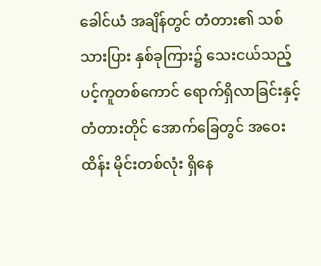ခေါင်ယံ အချိန်တွင် တံတား၏ သစ်သားပြား နှစ်ခုကြား၌ သေးငယ်သည့် ပင့်ကူတစ်ကောင် ရောက်ရှိလာခြင်းနှင့် တံတားတိုင် အောက်ခြေတွင် အဝေးထိန်း မိုင်းတစ်လုံး ရှိနေ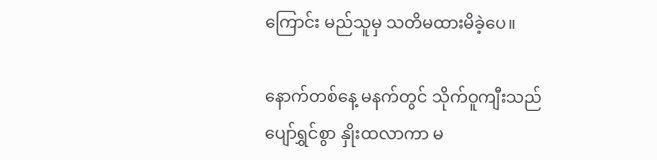ကြောင်း မည်သူမှ သတိမထားမိခဲ့ပေ။

နောက်တစ်နေ့ မနက်တွင် သိုက်ဝူကျီးသည် ပျော်ရွှင်စွာ နှိုးထလာကာ မ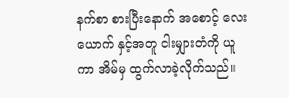နက်စာ စားပြီးနောက် အစောင့် လေးယောက် နှင့်အတူ ငါးမျှားတံကို ယူကာ အိမ်မှ ထွက်လာခဲ့လိုက်သည်။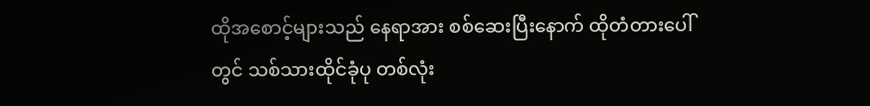ထိုအစောင့်များသည် နေရာအား စစ်ဆေးပြီးနောက် ထိုတံတားပေါ်တွင် သစ်သားထိုင်ခုံပု တစ်လုံး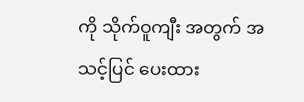ကို သိုက်ဝူကျီး အတွက် အသင့်ပြင် ပေးထား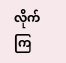လိုက်ကြ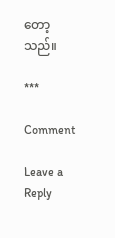တော့သည်။

***

Comment

Leave a Reply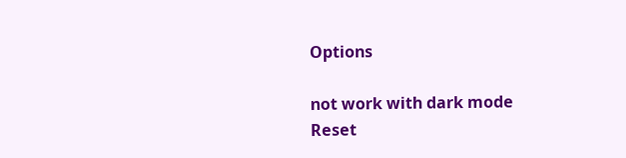Options

not work with dark mode
Reset